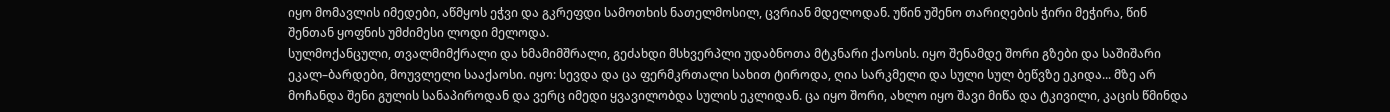იყო მომავლის იმედები, აწმყოს ეჭვი და გკრეფდი სამოთხის ნათელმოსილ, ცვრიან მდელოდან. უწინ უშენო თარიღების ჭირი მეჭირა, წინ შენთან ყოფნის უმძიმესი ლოდი მელოდა.
სულმოქანცული, თვალმიმქრალი და ხმამიმშრალი, გეძახდი მსხვერპლი უდაბნოთა მტკნარი ქაოსის. იყო შენამდე შორი გზები და საშიშარი ეკალ–ბარდები, მოუვლელი სააქაოსი. იყო: სევდა და ცა ფერმკრთალი სახით ტიროდა, ღია სარკმელი და სული სულ ბეწვზე ეკიდა... მზე არ მოჩანდა შენი გულის სანაპიროდან და ვერც იმედი ყვავილობდა სულის ეკლიდან. ცა იყო შორი, ახლო იყო შავი მიწა და ტკივილი, კაცის წმინდა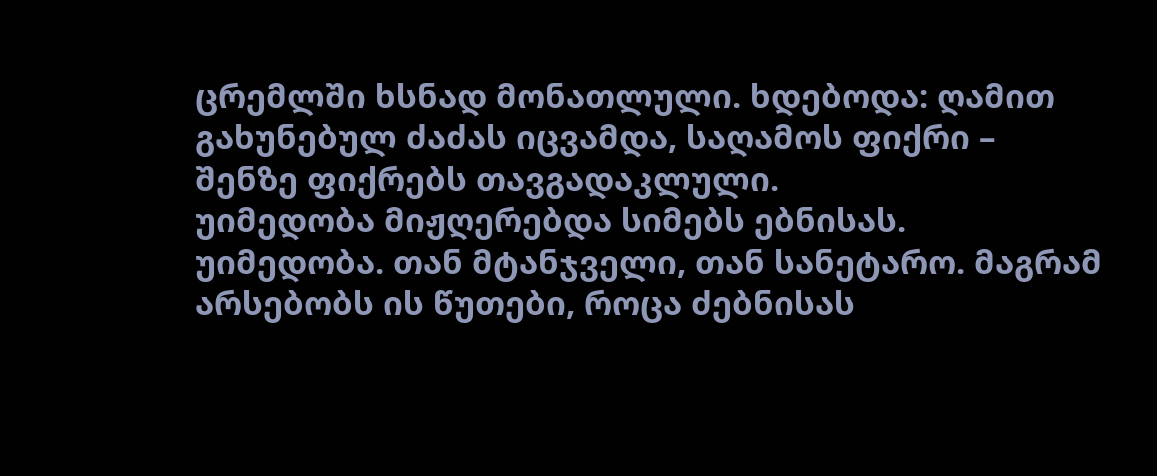ცრემლში ხსნად მონათლული. ხდებოდა: ღამით გახუნებულ ძაძას იცვამდა, საღამოს ფიქრი – შენზე ფიქრებს თავგადაკლული.
უიმედობა მიჟღერებდა სიმებს ებნისას. უიმედობა. თან მტანჯველი, თან სანეტარო. მაგრამ არსებობს ის წუთები, როცა ძებნისას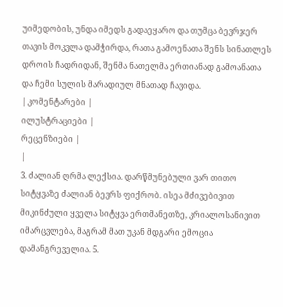უიმედობის, უნდა იმედს გადაეყარო და თუმცა ბევრჯერ თავის მოკვლა დამჭირდა, რათა გამოენათა შენს სინათლეს დროის ჩადრიდან, შენმა ნათელმა ერთიანად გამოანათა და ჩემი სულის მარადიულ მნათად ჩავიდა.
| კომენტარები |
ილუსტრაციები |
რეცენზიები |
|
3. ძალიან ღრმა ლექსია. დარწმუნებული ვარ თითო სიტყვაზე ძალიან ბევრს ფიქრობ. ისეა მძივებივით მიკინძული ყველა სიტყვა ერთმანეთზე, კრიალოსანივით იმარცვლება, მაგრამ მათ უკან მდგარი ემოცია დამანგრეველია. 5.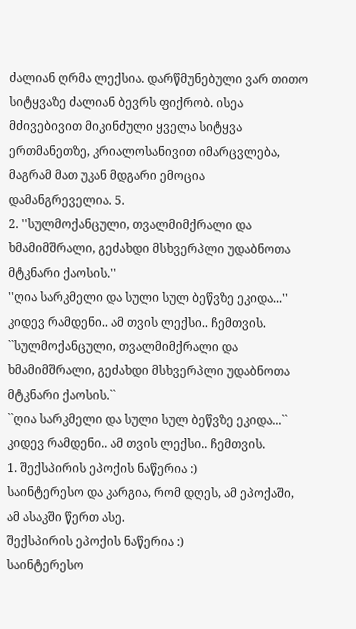ძალიან ღრმა ლექსია. დარწმუნებული ვარ თითო სიტყვაზე ძალიან ბევრს ფიქრობ. ისეა მძივებივით მიკინძული ყველა სიტყვა ერთმანეთზე, კრიალოსანივით იმარცვლება, მაგრამ მათ უკან მდგარი ემოცია დამანგრეველია. 5.
2. ''სულმოქანცული, თვალმიმქრალი და ხმამიმშრალი, გეძახდი მსხვერპლი უდაბნოთა მტკნარი ქაოსის.''
''ღია სარკმელი და სული სულ ბეწვზე ეკიდა...''
კიდევ რამდენი.. ამ თვის ლექსი.. ჩემთვის.
``სულმოქანცული, თვალმიმქრალი და ხმამიმშრალი, გეძახდი მსხვერპლი უდაბნოთა მტკნარი ქაოსის.``
``ღია სარკმელი და სული სულ ბეწვზე ეკიდა...``
კიდევ რამდენი.. ამ თვის ლექსი.. ჩემთვის.
1. შექსპირის ეპოქის ნაწერია :)
საინტერესო და კარგია, რომ დღეს, ამ ეპოქაში, ამ ასაკში წერთ ასე.
შექსპირის ეპოქის ნაწერია :)
საინტერესო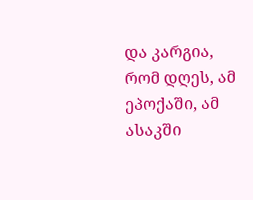და კარგია, რომ დღეს, ამ ეპოქაში, ამ ასაკში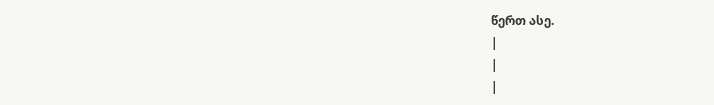წერთ ასე.
|
|
|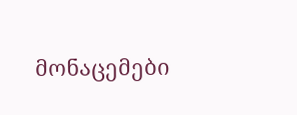მონაცემები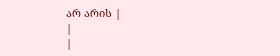არ არის |
|
|